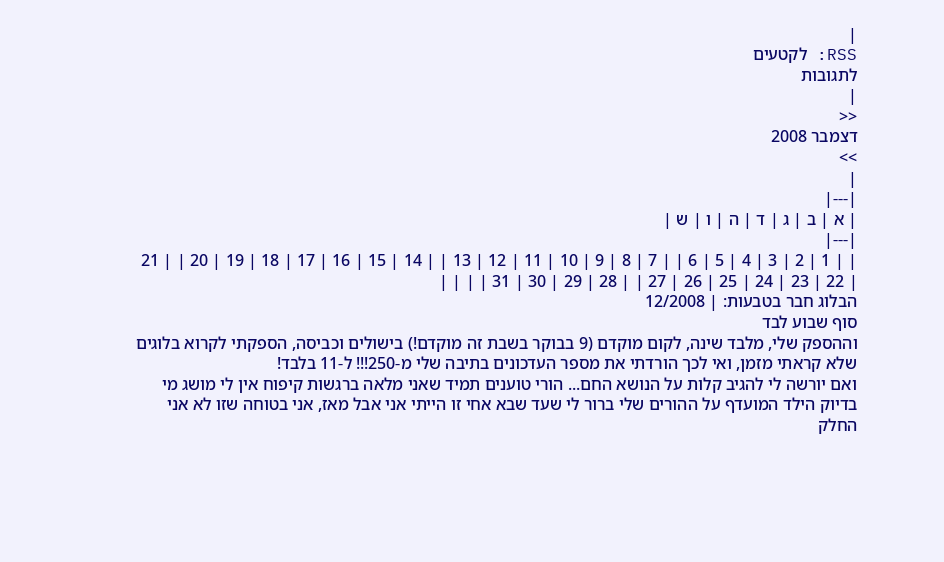|
RSS: לקטעים
לתגובות
|
<<
דצמבר 2008
>>
|
|---|
| א | ב | ג | ד | ה | ו | ש |
|---|
| | 1 | 2 | 3 | 4 | 5 | 6 | | 7 | 8 | 9 | 10 | 11 | 12 | 13 | | 14 | 15 | 16 | 17 | 18 | 19 | 20 | | 21 | 22 | 23 | 24 | 25 | 26 | 27 | | 28 | 29 | 30 | 31 | | | |
הבלוג חבר בטבעות: | 12/2008
סוף שבוע לבד
וההספק שלי, מלבד שינה, לקום מוקדם (9 בבוקר בשבת זה מוקדם!) בישולים וכביסה, הספקתי לקרוא בלוגים שלא קראתי מזמן, ואי לכך הורדתי את מספר העדכונים בתיבה שלי מ-250!!! ל-11 בלבד!
ואם יורשה לי להגיב קלות על הנושא החם... הורי טוענים תמיד שאני מלאה ברגשות קיפוח אין לי מושג מי בדיוק הילד המועדף על ההורים שלי ברור לי שעד שבא אחי זו הייתי אני אבל מאז, אני בטוחה שזו לא אני
החלק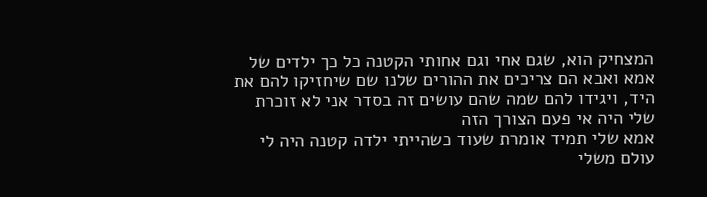המצחיק הוא, שגם אחי וגם אחותי הקטנה כל כך ילדים של אמא ואבא הם צריכים את ההורים שלנו שם שיחזיקו להם את היד, ויגידו להם שמה שהם עושים זה בסדר אני לא זוכרת שלי היה אי פעם הצורך הזה
אמא שלי תמיד אומרת שעוד כשהייתי ילדה קטנה היה לי עולם משלי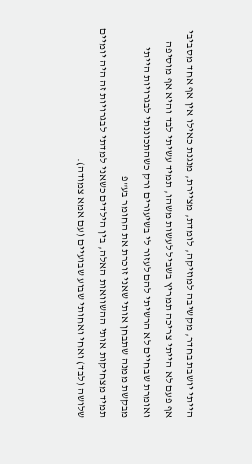הייתי יושבת בחדר, מקשיבה למוזיקה, לומדת, מציירת, מנגנת כאילו אין אף אחד מסביבי אף פעם לא הייתי צריכה תמריץ בשביל לעשות משהו, תמיד עשיתי לבד והיא אף מוסיפה ואומרת שבחיים לא הרשיתי להם לעזור לי בשיעורים ורק כשהתכוננתי לבגרויות הייתי מבקשת ממנה שתבחן אותי שאני זוכרת את החומר בע"פ
תמיד מצחיקות אותי ההשוואות האלה, בין הילדים כשאני למדתי לבגרויות זה היה יומיים שלושה (לבד) ואחי ואחותי שבוע שבועיים (עם אמא צמודה).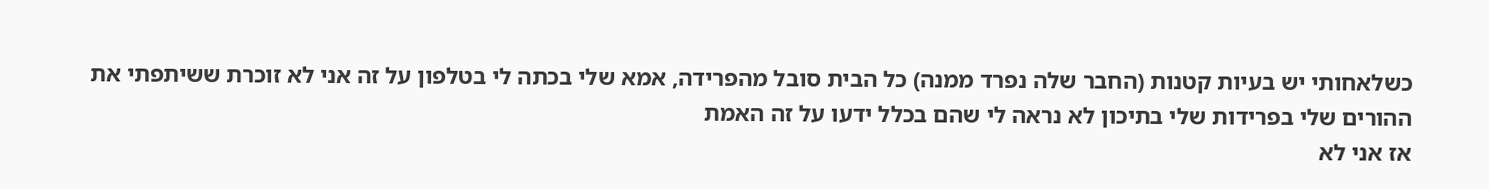כשלאחותי יש בעיות קטנות (החבר שלה נפרד ממנה) כל הבית סובל מהפרידה, אמא שלי בכתה לי בטלפון על זה אני לא זוכרת ששיתפתי את ההורים שלי בפרידות שלי בתיכון לא נראה לי שהם בכלל ידעו על זה האמת
אז אני לא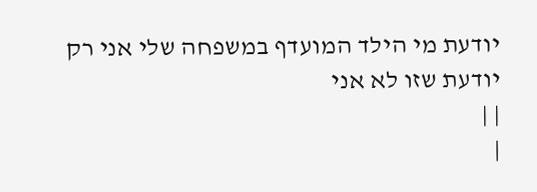יודעת מי הילד המועדף במשפחה שלי אני רק יודעת שזו לא אני
| |
|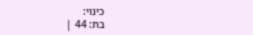כינוי:
בת: 44 |